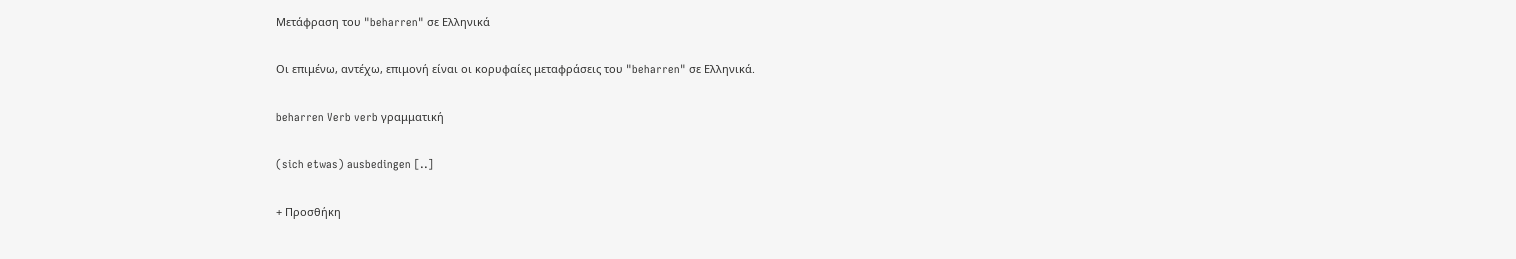Μετάφραση του "beharren" σε Ελληνικά

Οι επιμένω, αντέχω, επιμονή είναι οι κορυφαίες μεταφράσεις του "beharren" σε Ελληνικά.

beharren Verb verb γραμματική

(sich etwas) ausbedingen [..]

+ Προσθήκη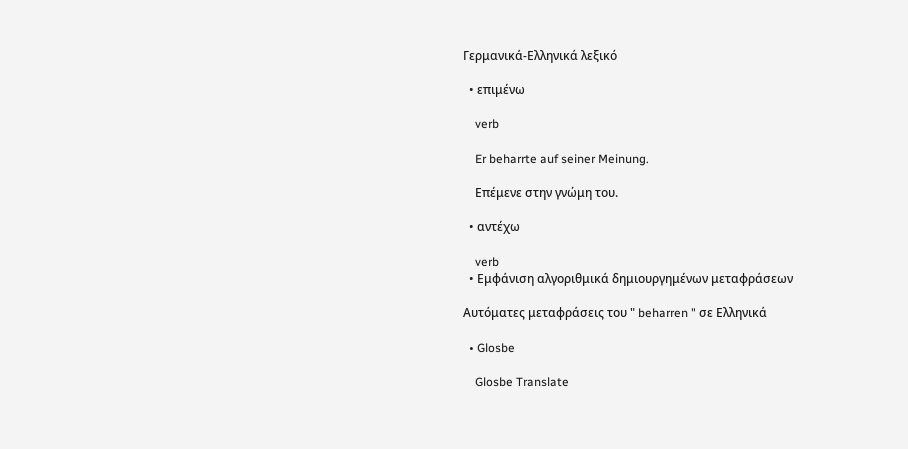Γερμανικά-Ελληνικά λεξικό

  • επιμένω

    verb

    Er beharrte auf seiner Meinung.

    Επέμενε στην γνώμη του.

  • αντέχω

    verb
  • Εμφάνιση αλγοριθμικά δημιουργημένων μεταφράσεων

Αυτόματες μεταφράσεις του " beharren " σε Ελληνικά

  • Glosbe

    Glosbe Translate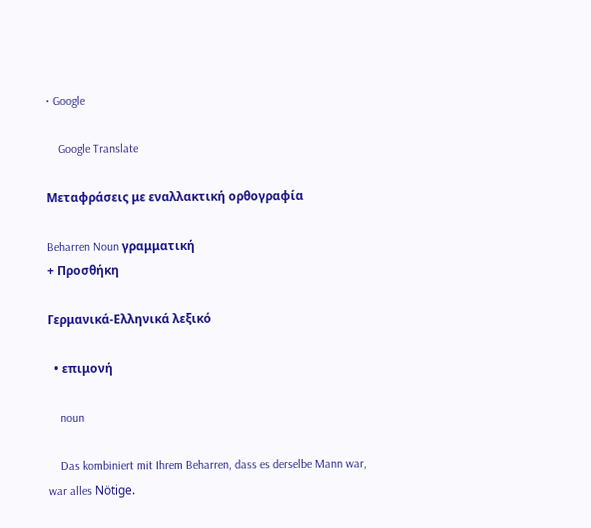• Google

    Google Translate

Μεταφράσεις με εναλλακτική ορθογραφία

Beharren Noun γραμματική
+ Προσθήκη

Γερμανικά-Ελληνικά λεξικό

  • επιμονή

    noun

    Das kombiniert mit Ihrem Beharren, dass es derselbe Mann war, war alles Nötige.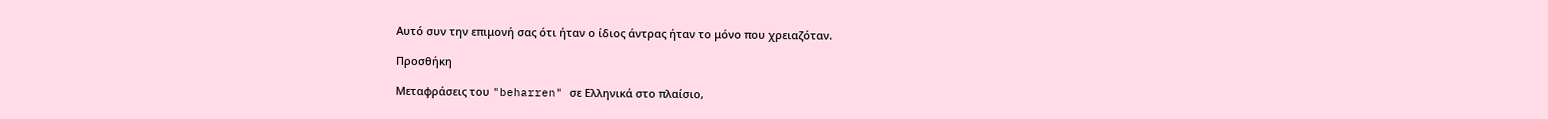Αυτό συν την επιμονή σας ότι ήταν ο ίδιος άντρας ήταν το μόνο που χρειαζόταν.

Προσθήκη

Μεταφράσεις του "beharren" σε Ελληνικά στο πλαίσιο,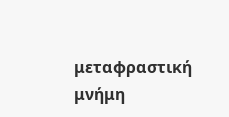μεταφραστική μνήμη